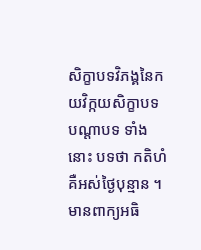សិក្ខាបទវិភង្គនៃកយវិក្កយសិក្ខាបទ
បណ្តាបទ ទាំងនោះ បទថា កតិហំ គឺអស់ថ្ងៃបុន្មាន ។ មានពាក្យអធិ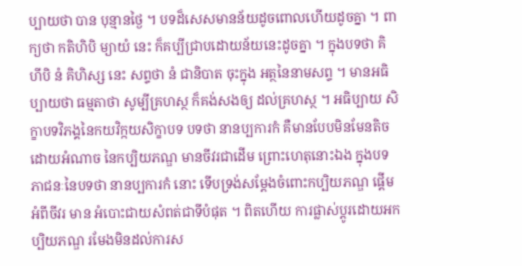ប្បាយថា បាន បុន្មានថ្ងៃ ។ បទដ៏សេសមានន័យដូចពោលហើយដូចគ្នា ។ ពាក្យថា កតិហិបិ ម្យាយំ នេះ ក៏គប្បីជ្រាបដោយន័យនេះដូចគ្នា ។ ក្នុងបទថា គិហីបិ នំ គិហិស្ស នេះ សព្ទថា នំ ជានិបាត ចុះក្នុង អត្ថនៃនាមសព្ទ ។ មានអធិប្បាយថា ធម្មតាថា សូម្បីគ្រហស្ថ ក៏គង់សងឲ្យ ដល់គ្រហស្ថ ។ អធិប្បាយ សិក្ខាបទវិភង្គនៃកយវិក្កយសិក្ខាបទ បទថា នានប្បការកំ គឺមានបែបមិនមែនតិច ដោយអំណាច នៃកប្បិយភណ្ឌ មានចីវរជាដើម ព្រោះហេតុនោះឯង ក្នុងបទភាជនៈនៃបទថា នានប្បការកំ នោះ ទើបទ្រង់សម្តែងចំពោះកប្បិយភណ្ឌ ផ្តើមអំពីចីវរ មាន អំបោះជាយសំពត់ជាទីបំផុត ។ ពិតហើយ ការផ្លាស់ប្តូរដោយអកប្បិយភណ្ឌ រមែងមិនដល់ការស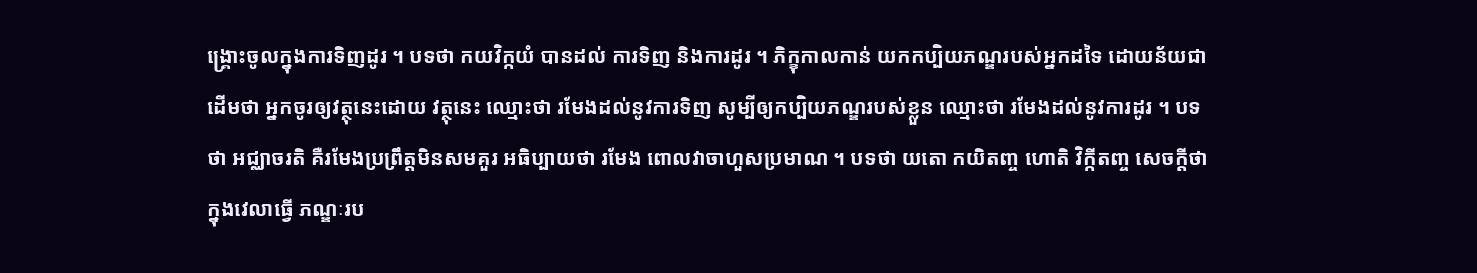ង្គ្រោះចូលក្នុងការទិញដូរ ។ បទថា កយវិក្កយំ បានដល់ ការទិញ និងការដូរ ។ ភិក្ខុកាលកាន់ យកកប្បិយភណ្ឌរបស់អ្នកដទៃ ដោយន័យជាដើមថា អ្នកចូរឲ្យវត្ថុនេះដោយ វត្ថុនេះ ឈ្មោះថា រមែងដល់នូវការទិញ សូម្បីឲ្យកប្បិយភណ្ឌរបស់ខ្លួន ឈ្មោះថា រមែងដល់នូវការដូរ ។ បទថា អជ្ឈាចរតិ គឺរមែងប្រព្រឹត្តមិនសមគួរ អធិប្បាយថា រមែង ពោលវាចាហួសប្រមាណ ។ បទថា យតោ កយិតញ្ច ហោតិ វិក្កីតញ្ច សេចក្តីថា ក្នុងវេលាធ្វើ ភណ្ឌៈរប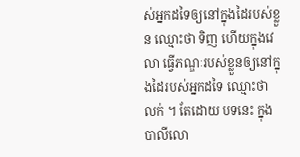ស់អ្នកដទៃឲ្យនៅក្នុងដៃរបស់ខ្លួន ឈ្មោះថា ទិញ ហើយក្នុងវេលា ធ្វើភណ្ឌៈរបស់ខ្លួនឲ្យនៅក្នុងដៃរបស់អ្នកដទៃ ឈ្មោះថា លក់ ។ តែដោយ បទនេះ ក្នុងបាលីលោ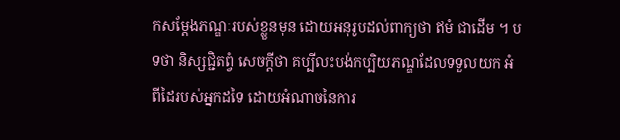កសម្តែងភណ្ឌៈរបស់ខ្លួនមុន ដោយអនុរូបដល់ពាក្យថា ឥមំ ជាដើម ។ បទថា និស្សជ្ជិតព្វំ សេចក្តីថា គប្បីលះបង់កប្បិយភណ្ឌដែលទទួលយក អំពីដៃរបស់អ្នកដទៃ ដោយអំណាចនៃការ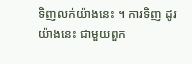ទិញលក់យ៉ាងនេះ ។ ការទិញ ដូរយ៉ាងនេះ ជាមួយពួក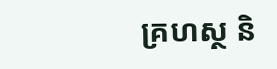គ្រហស្ថ និ